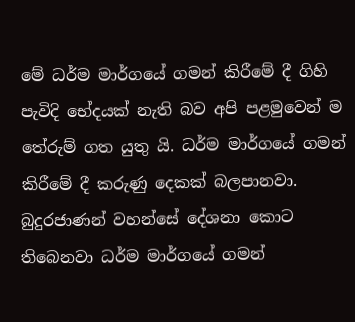මේ ධර්ම මාර්ගයේ ගමන් කිරීමේ දී ගිහි පැවිදි භේදයක් නැති බව අපි පළමුවෙන් ම තේරුම් ගත යුතු යි. ධර්ම මාර්ගයේ ගමන් කිරීමේ දී කරුණු දෙකක් බලපානවා. බුදුරජාණන් වහන්සේ දේශනා කොට තිබෙනවා ධර්ම මාර්ගයේ ගමන්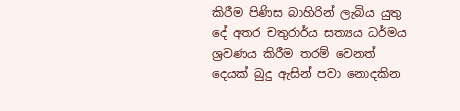කිරීම පිණිස බාහිරින් ලැබිය යුතු දේ අතර චතුරාර්ය සත්‍යය ධර්මය ශ්‍රවණය කිරීම තරම් වෙනත් දෙයක් බුදු ඇසින් පවා නොදකින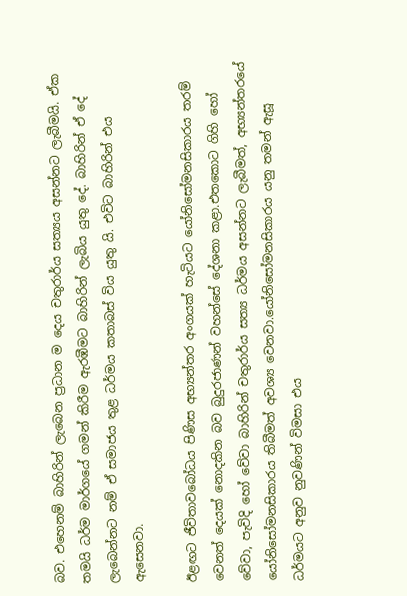බව. එහෙනම් බාහිරින් ලැබෙන ප්‍රධාන ම දෙය චතුරාර්ය සත්‍යය අසන්නට ලැබීමයි. ඒක තමයි ධර්ම මාර්ගයේ ගමන් කිරීම ඇරඹීමට බාහිරින් ලැබිය යුතු දේ. බාහිරින් ඒ දේ ලැබෙන්නට නම් ඒ සමාජය තුළ ධර්මය කතාබස් විය යුතු යි. එවිට බාහිරින් එය ඇසෙනවා.

ඊළඟට ජීවිතාවබෝධය පිණිස අභ්‍යන්තර අංගයක් හැටියට යෝනිසෝමනසිකාරය තරම් වෙනත් දෙයක් නොදකින බව බුදුරජාණන් වහන්සේ දේශනා කළා.එතකොට ගිහි හෝ වේවා, පැවිදි හෝ වේවා බාහිරින් චතුරාර්ය සත්‍ය ධර්මය අසන්නට ලැබීමත්, අභ්‍යන්තරයේ යෝනිසෝමනසිකාරය තිබීමත් අවශ්‍ය වෙනවා.යෝනිසෝමනසිකාරය යනු තමන් ඇසූ ධර්මයට අනුව නුවණින් විමසා එය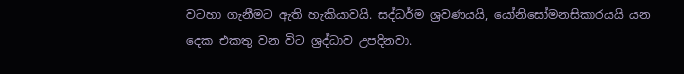වටහා ගැනීමට ඇති හැකියාවයි. සද්ධර්ම ශ්‍රවණයයි, යෝනිසෝමනසිකාරයයි යන දෙක එකතු වන විට ශ්‍රද්ධාව උපදිනවා.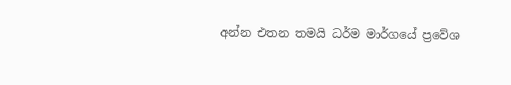අන්න එතන තමයි ධර්ම මාර්ගයේ ප්‍රවේශ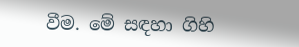වීම. මේ සඳහා ගිහි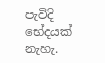පැවිදි භේදයක් නැහැ.